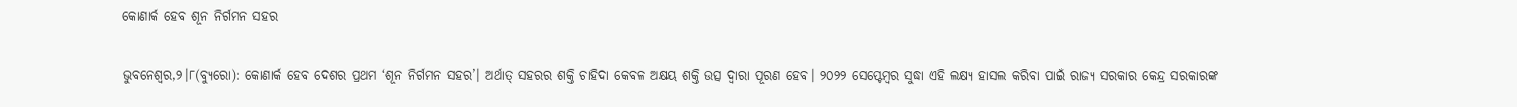କୋଣାର୍କ ହେବ ଶୂନ ନିର୍ଗମନ ସହର

ଭୁବନେଶ୍ୱର,୨।୮(ବ୍ୟୁରୋ): କୋଣାର୍କ ହେବ ଦେଶର ପ୍ରଥମ ‘ଶୂନ ନିର୍ଗମନ ସହର’। ଅର୍ଥାତ୍‌ ସହରର ଶକ୍ତି ଚାହିଦା କେବଳ ଅକ୍ଷୟ ଶକ୍ତି ଉତ୍ସ ଦ୍ୱାରା ପୂରଣ ହେବ। ୨୦୨୨ ସେପ୍ଟେମ୍ବର ସୁଦ୍ଧା ଏହି ଲକ୍ଷ୍ୟ ହାସଲ କରିବା ପାଇଁ ରାଜ୍ୟ ସରକାର କେନ୍ଦ୍ର ସରକାରଙ୍କ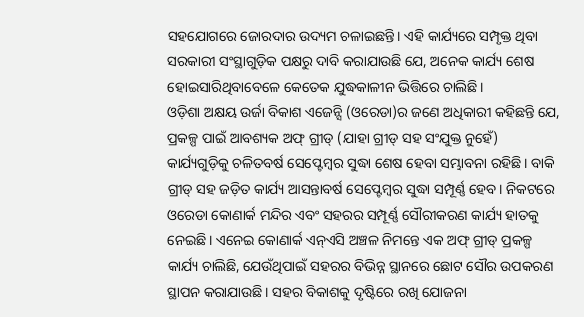ସହଯୋଗରେ ଜୋରଦାର ଉଦ୍ୟମ ଚଳାଇଛନ୍ତି। ଏହି କାର୍ଯ୍ୟରେ ସମ୍ପୃକ୍ତ ଥିବା ସରକାରୀ ସଂସ୍ଥାଗୁଡ଼ିକ ପକ୍ଷରୁ ଦାବି କରାଯାଉଛି ଯେ, ଅନେକ କାର୍ଯ୍ୟ ଶେଷ ହୋଇସାରିଥିବାବେଳେ କେତେକ ଯୁଦ୍ଧକାଳୀନ ଭିତ୍ତିରେ ଚାଲିଛି।
ଓଡ଼ିଶା ଅକ୍ଷୟ ଉର୍ଜା ବିକାଶ ଏଜେନ୍ସି (ଓରେଡା)ର ଜଣେ ଅଧିକାରୀ କହିଛନ୍ତି ଯେ, ପ୍ରକଳ୍ପ ପାଇଁ ଆବଶ୍ୟକ ଅଫ୍‌ ଗ୍ରୀଡ୍‌ (ଯାହା ଗ୍ରୀଡ୍‌ ସହ ସଂଯୁକ୍ତ ନୁହେଁ) କାର୍ଯ୍ୟଗୁଡ଼ିକୁ ଚଳିତବର୍ଷ ସେପ୍ଟେମ୍ବର ସୁଦ୍ଧା ଶେଷ ହେବା ସମ୍ଭାବନା ରହିଛି। ବାକି ଗ୍ରୀଡ୍‌ ସହ ଜଡ଼ିତ କାର୍ଯ୍ୟ ଆସନ୍ତାବର୍ଷ ସେପ୍ଟେମ୍ବର ସୁଦ୍ଧା ସମ୍ପୂର୍ଣ୍ଣ ହେବ। ନିକଟରେ ଓରେଡା କୋଣାର୍କ ମନ୍ଦିର ଏବଂ ସହରର ସମ୍ପୂର୍ଣ୍ଣ ସୌରୀକରଣ କାର୍ଯ୍ୟ ହାତକୁ ନେଇଛି। ଏନେଇ କୋଣାର୍କ ଏନ୍‌ଏସି ଅଞ୍ଚଳ ନିମନ୍ତେ ଏକ ଅଫ୍‌ ଗ୍ରୀଡ୍‌ ପ୍ରକଳ୍ପ କାର୍ଯ୍ୟ ଚାଲିଛି, ଯେଉଁଥିପାଇଁ ସହରର ବିଭିନ୍ନ ସ୍ଥାନରେ ଛୋଟ ସୌର ଉପକରଣ ସ୍ଥାପନ କରାଯାଉଛି। ସହର ବିକାଶକୁ ଦୃଷ୍ଟିରେ ରଖି ଯୋଜନା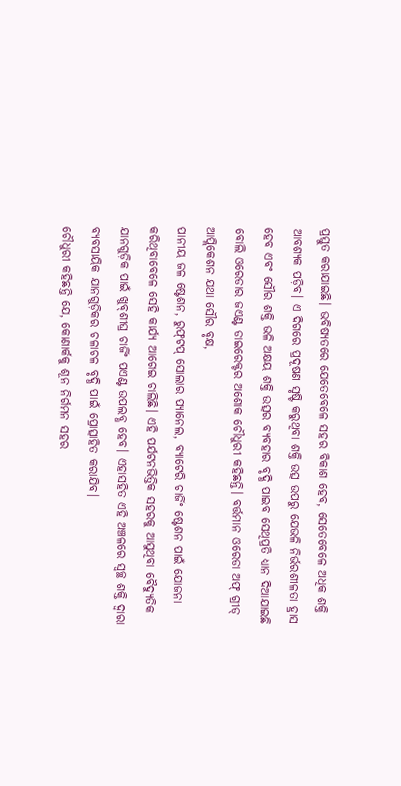ପ୍ରସ୍ତୁତ କରାଯାଇଛି। ଭବିଷ୍ୟତରେ ଯେତେବେଳେ ସହର ବିକାଶ ହେବ, ସେତେବେଳେ ଅଧିକ ଶକ୍ତି ଆବଶ୍ୟକ ପଡ଼ିବ। ଏ ଦିଗରେ ପ୍ରଦୂଷଣ ସୃଷ୍ଟି କରୁଥିବା ଶକ୍ତି ଉତ୍ସ ଉପରୁ ଯେଭଳି ନିର୍ଭରଶୀଳତା ହ୍ରାସ ହେବ ଏବଂ ସୌର ଶକ୍ତି ଭଳି ଅକ୍ଷୟ ଶକ୍ତି ଉତ୍ସର ବ୍ୟବହାର ବୃଦ୍ଧି ପାଇବ ସେଥିପ୍ରତି ଧ୍ୟାନ ଦିଆଯାଇଛି ବୋଲି ଓରେଡାର ଜଏଣ୍ଟ ଡାଇରେକ୍ଟର ଅଶୋକ ଚୌଧୁରୀ କହିଛନ୍ତି। ବର୍ତ୍ତମାନ ଓରେଡା ଅଫ୍‌ ଗ୍ରୀଡ୍‌ ଆପ୍ଲିକେଶନ ଯଥା ସୌର ବୃକ୍ଷ,
ପାନୀୟ ଜଳ ଷ୍ଟେଶନ, ରୁଫ୍‌ଟପ୍‌ ସୋଲାର ପ୍ୟାନେଲ, ବ୍ୟାଟେରି ଚାର୍ଜିଂ ଷ୍ଟେଶନ ପାଇଁ ଯୋଜନା କରିଥିବାବେଳେ ସେହି କାର୍ଯ୍ୟ ଆଗେଇ ଚାଲିଛି। ଏହି ପର୍ଯଟନଭିତ୍ତିକ ସହରକୁ ଆସୁଥିବା ବୈଦ୍ୟୁତିକ ଯାନଗୁଡ଼ିକ ପାଇଁ ଖୁବ୍‌ଶୀଘ୍ର ଚାର୍ଜିଂ ପଏଣ୍ଟ ଉପଲବ୍ଧ ହେବ। ଏହାସହିତ ଏହି ଅଞ୍ଚଳରେ ସ୍ବଚ୍ଛ ଶକ୍ତି ଦ୍ୱାରା ବ୍ୟବସାୟିକ ଯାନଗୁଡ଼ିକର ଚଳାଚଳ ବୃଦ୍ଧି ପାଇଁ ପ୍ରୋତ୍ସାହିତ କରାଯିବ।
ଚୌଧୁରୀ କହିଛନ୍ତି ଯେ, କୋଣାର୍କକୁ ଶୂନ ନିର୍ଗମନ ସହର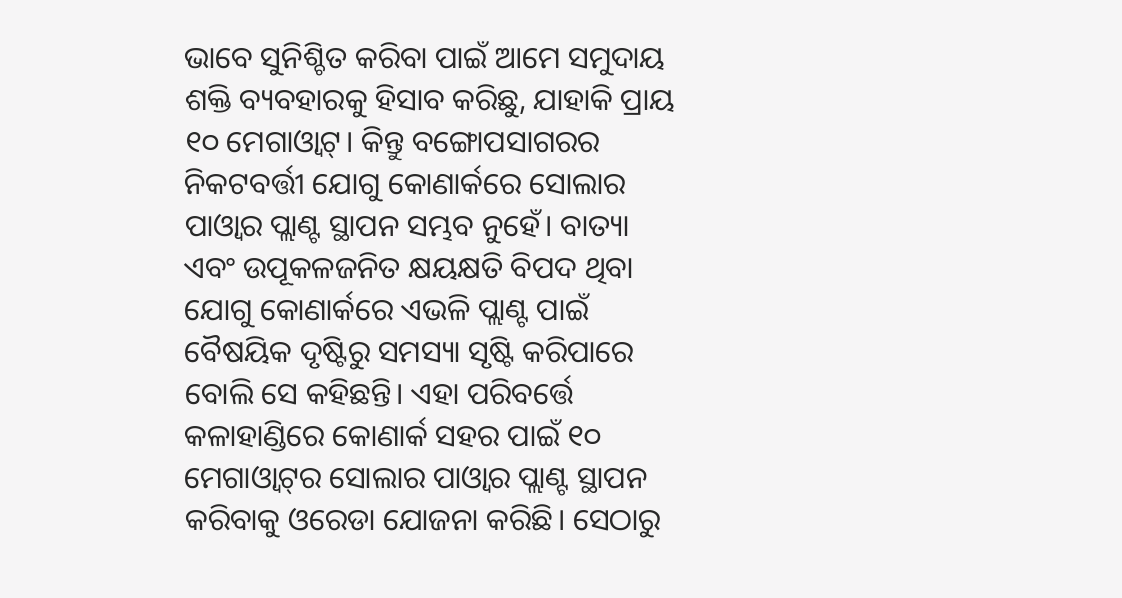ଭାବେ ସୁନିଶ୍ଚିତ କରିବା ପାଇଁ ଆମେ ସମୁଦାୟ ଶକ୍ତି ବ୍ୟବହାରକୁ ହିସାବ କରିଛୁ, ଯାହାକି ପ୍ରାୟ ୧୦ ମେଗାଓ୍ବାଟ୍‌। କିନ୍ତୁ ବଙ୍ଗୋପସାଗରର ନିକଟବର୍ତ୍ତୀ ଯୋଗୁ କୋଣାର୍କରେ ସୋଲାର ପାଓ୍ବାର ପ୍ଲାଣ୍ଟ ସ୍ଥାପନ ସମ୍ଭବ ନୁହେଁ। ବାତ୍ୟା ଏବଂ ଉପୂକଳଜନିତ କ୍ଷୟକ୍ଷତି ବିପଦ ଥିବା ଯୋଗୁ କୋଣାର୍କରେ ଏଭଳି ପ୍ଲାଣ୍ଟ ପାଇଁ ବୈଷୟିକ ଦୃଷ୍ଟିରୁ ସମସ୍ୟା ସୃଷ୍ଟି କରିପାରେ ବୋଲି ସେ କହିଛନ୍ତି। ଏହା ପରିବର୍ତ୍ତେ କଳାହାଣ୍ଡିରେ କୋଣାର୍କ ସହର ପାଇଁ ୧୦ ମେଗାଓ୍ବାଟ୍‌ର ସୋଲାର ପାଓ୍ବାର ପ୍ଲାଣ୍ଟ ସ୍ଥାପନ କରିବାକୁ ଓରେଡା ଯୋଜନା କରିଛି। ସେଠାରୁ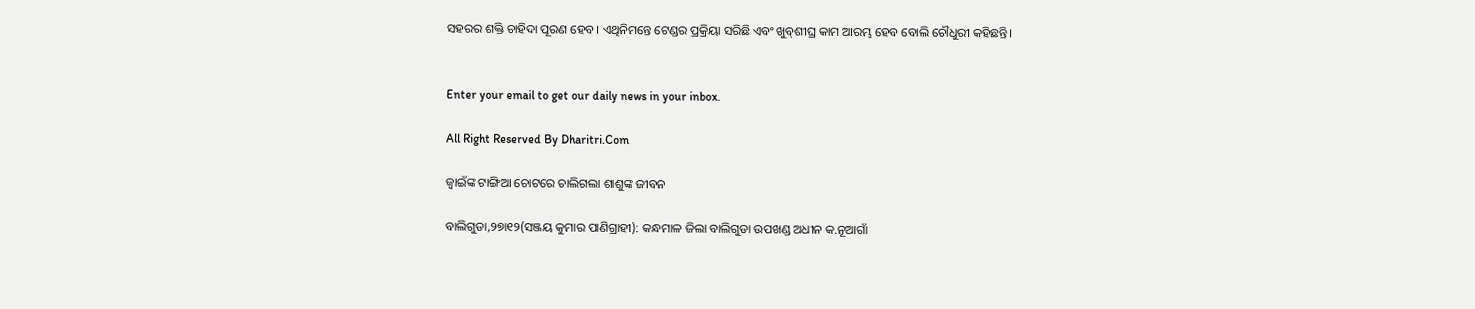ସହରର ଶକ୍ତି ଚାହିଦା ପୂରଣ ହେବ। ଏଥିନିମନ୍ତେ ଟେଣ୍ଡର ପ୍ରକ୍ରିୟା ସରିଛି ଏବଂ ଖୁବ୍‌ଶୀଘ୍ର କାମ ଆରମ୍ଭ ହେବ ବୋଲି ଚୌଧୁରୀ କହିଛନ୍ତି।


Enter your email to get our daily news in your inbox.

All Right Reserved By Dharitri.Com

ଜ୍ୱାଇଁଙ୍କ ଟାଙ୍ଗିଆ ଚୋଟରେ ଚାଲିଗଲା ଶାଶୁଙ୍କ ଜୀବନ

ବାଲିଗୁଡା,୨୭ା୧୨(ସଞ୍ଜୟ କୁମାର ପାଣିଗ୍ରାହୀ): କନ୍ଧମାଳ ଜିଲା ବାଲିଗୁଡା ଉପଖଣ୍ଡ ଅଧୀନ କ.ନୂଆଗାଁ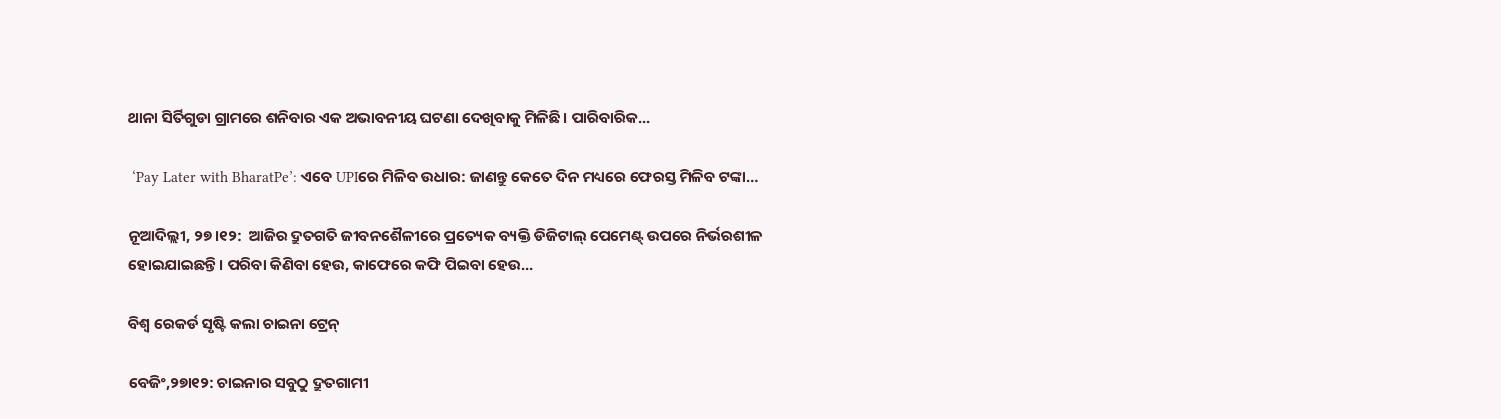ଥାନା ସିର୍ତିଗୁଡା ଗ୍ରାମରେ ଶନିବାର ଏକ ଅଭାବନୀୟ ଘଟଣା ଦେଖିବାକୁ ମିଳିଛି। ପାରିବାରିକ...

 ‘Pay Later with BharatPe’: ଏବେ UPIରେ ମିଳିବ ଉଧାର: ଜାଣନ୍ତୁ କେତେ ଦିନ ମଧ୍ୟରେ ଫେରସ୍ତ ମିଳିବ ଟଙ୍କା…

ନୂଆଦିଲ୍ଲୀ, ୨୭।୧୨:  ଆଜିର ଦ୍ରୁତଗତି ଜୀବନଶୈଳୀରେ ପ୍ରତ୍ୟେକ ବ୍ୟକ୍ତି ଡିଜିଟାଲ୍ ପେମେଣ୍ଟ୍ ଉପରେ ନିର୍ଭରଶୀଳ ହୋଇଯାଇଛନ୍ତି। ପରିବା କିଣିବା ହେଉ, କାଫେରେ କଫି ପିଇବା ହେଉ...

ବିଶ୍ୱ ରେକର୍ଡ ସୃଷ୍ଟି କଲା ଚାଇନା ଟ୍ରେନ୍‌

ବେଜିଂ,୨୭ା୧୨: ଚାଇନାର ସବୁଠୁ ଦ୍ରୁତଗାମୀ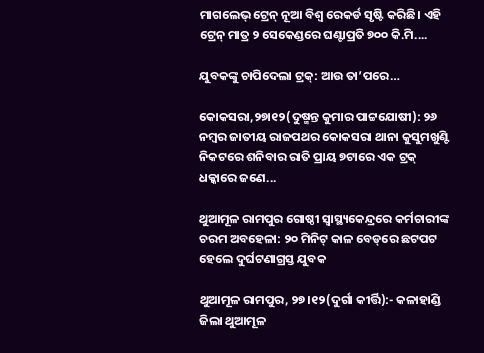ମାଗଲେଭ୍‌ ଟ୍ରେନ୍‌ ନୂଆ ବିଶ୍ୱ ରେକର୍ଡ ସୃଷ୍ଟି କରିଛି। ଏହି ଟ୍ରେନ୍‌ ମାତ୍ର ୨ ସେକେଣ୍ଡରେ ଘଣ୍ଟାପ୍ରତି ୭୦୦ କି.ମି....

ଯୁବକଙ୍କୁ ଚାପିଦେଲା ଟ୍ରକ୍‌: ଆଉ ତା’ପରେ…

କୋକସରା,୨୭ା୧୨(ଦୁଷ୍ମନ୍ତ କୁମାର ପାଟ୍ଟଯୋଷୀ): ୨୬ ନମ୍ବର ଜାତୀୟ ରାଜପଥର କୋକସରା ଥାନା କୁସୁମଖୁଣ୍ଟି ନିକଟରେ ଶନିବାର ରାତି ପ୍ରାୟ ୭ଟାରେ ଏକ ଟ୍ରକ୍‌ ଧକ୍କାରେ ଜଣେ...

ଥୁଆମୂଳ ରାମପୁର ଗୋଷ୍ଠୀ ସ୍ୱାସ୍ଥ୍ୟକେନ୍ଦ୍ରରେ କର୍ମଚାରୀଙ୍କ ଚରମ ଅବହେଳା: ୨୦ ମିନିଟ୍ କାଳ ବେଡ୍‌ରେ ଛଟପଟ ହେଲେ ଦୁର୍ଘଟଣାଗ୍ରସ୍ତ ଯୁବକ

ଥୁଆମୂଳ ରାମପୁର, ୨୭।୧୨(ଦୁର୍ଗା କୀର୍ତ୍ତି):- କଳାହାଣ୍ଡି ଜିଲା ଥୁଆମୂଳ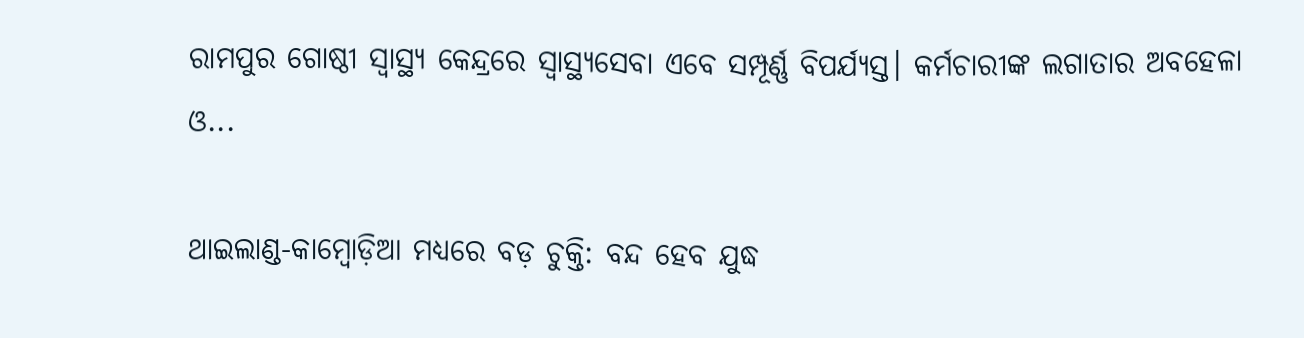ରାମପୁର ଗୋଷ୍ଠୀ ସ୍ବାସ୍ଥ୍ୟ କେନ୍ଦ୍ରରେ ସ୍ବାସ୍ଥ୍ୟସେବା ଏବେ ସମ୍ପୂର୍ଣ୍ଣ ବିପର୍ଯ୍ୟସ୍ତ। କର୍ମଚାରୀଙ୍କ ଲଗାତାର ଅବହେଳା ଓ...

ଥାଇଲାଣ୍ଡ-କାମ୍ବୋଡ଼ିଆ ମଧ୍ୟରେ ବଡ଼ ଚୁକ୍ତି: ବନ୍ଦ ହେବ ଯୁଦ୍ଧ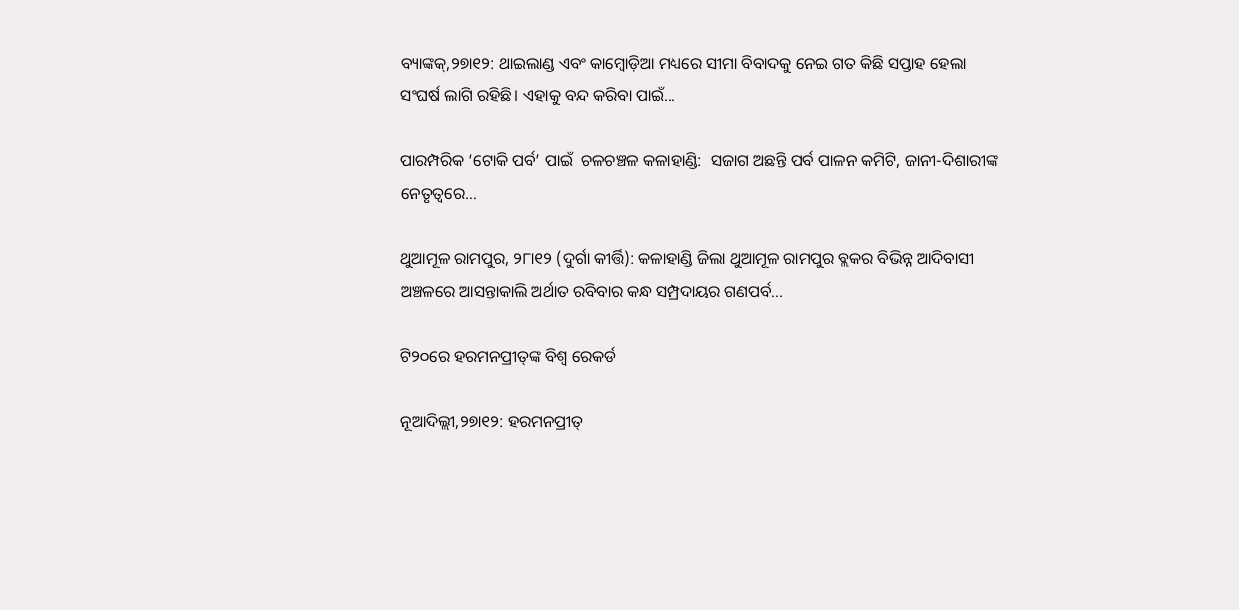ବ୍ୟାଙ୍କକ୍‌,୨୭ା୧୨: ଥାଇଲାଣ୍ଡ ଏବଂ କାମ୍ବୋଡ଼ିଆ ମଧ୍ୟରେ ସୀମା ବିବାଦକୁ ନେଇ ଗତ କିଛି ସପ୍ତାହ ହେଲା ସଂଘର୍ଷ ଲାଗି ରହିଛି। ଏହାକୁ ବନ୍ଦ କରିବା ପାଇଁ...

ପାରମ୍ପରିକ ‘ଟୋକି ପର୍ବ’ ପାଇଁ  ଚଳଚଞ୍ଚଳ କଳାହାଣ୍ଡି:  ସଜାଗ ଅଛନ୍ତି ପର୍ବ ପାଳନ କମିଟି, ଜାନୀ-ଦିଶାରୀଙ୍କ ନେତୃତ୍ୱରେ…

ଥୁଆମୂଳ ରାମପୁର, ୨୮ା୧୨ (ଦୁର୍ଗା କୀର୍ତ୍ତି): କଳାହାଣ୍ଡି ଜିଲା ଥୁଆମୂଳ ରାମପୁର ବ୍ଲକର ବିଭିନ୍ନ ଆଦିବାସୀ ଅଞ୍ଚଳରେ ଆସନ୍ତାକାଲି ଅର୍ଥାତ ରବିବାର କନ୍ଧ ସମ୍ପ୍ରଦାୟର ଗଣପର୍ବ...

ଟି୨୦ରେ ହରମନପ୍ରୀତ୍‌ଙ୍କ ବିଶ୍ୱ ରେକର୍ଡ

ନୂଆଦିଲ୍ଲୀ,୨୭ା୧୨: ହରମନପ୍ରୀତ୍‌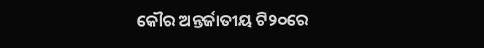କୌର ଅନ୍ତର୍ଜାତୀୟ ଟି୨୦ରେ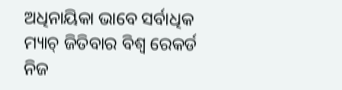ଅଧିନାୟିକା ଭାବେ ସର୍ବାଧିକ ମ୍ୟାଚ୍‌ ଜିତିବାର ବିଶ୍ୱ ରେକର୍ଡ ନିଜ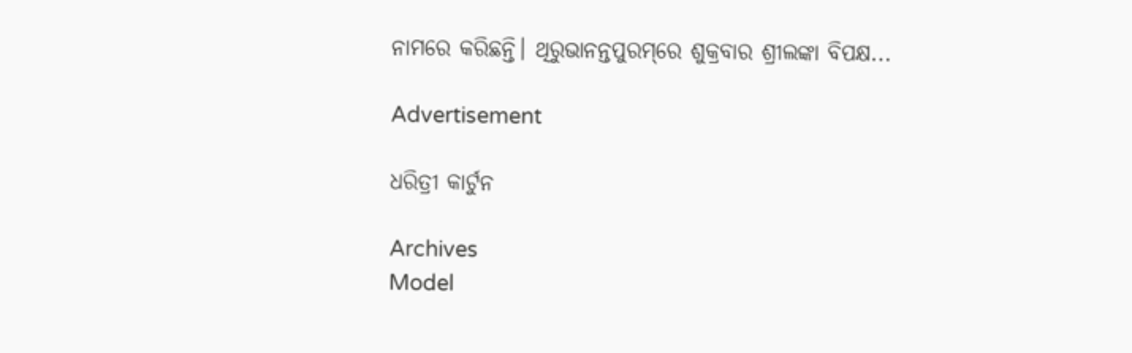ନାମରେ କରିଛନ୍ତି। ଥିରୁଭାନନ୍ତପୁରମ୍‌ରେ ଶୁକ୍ରବାର ଶ୍ରୀଲଙ୍କା ବିପକ୍ଷ...

Advertisement

ଧରିତ୍ରୀ କାର୍ଟୁନ

Archives
Model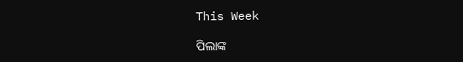This Week

ପିଲାଙ୍କ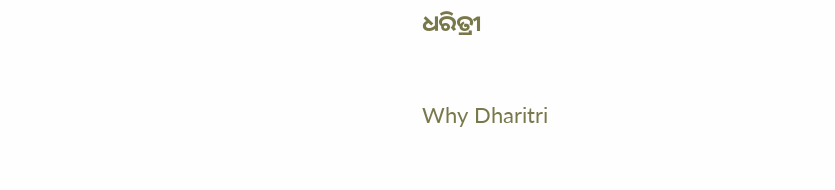ଧରିତ୍ରୀ

Why Dharitri